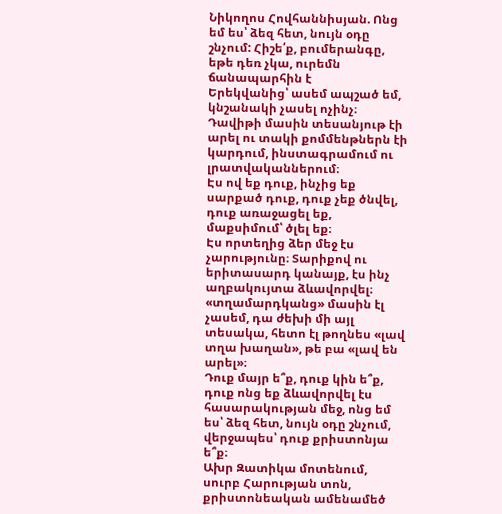Նիկողոս Հովհաննիսյան. Ոնց եմ ես՝ ձեզ հետ, նույն օդը շնչում: Հիշե՛ք, բումերանգը, եթե դեռ չկա, ուրեմն ճանապարհին է
Երեկվանից՝ ասեմ ապշած եմ, կնշանակի չասել ոչինչ։ Դավիթի մասին տեսանյութ էի արել ու տակի քոմմենթներն էի կարդում, ինստագրամում ու լրատվականներում։
Էս ով եք դուք, ինչից եք սարքած դուք, դուք չեք ծնվել, դուք առաջացել եք, մաքսիմում՝ ծլել եք։
Էս որտեղից ձեր մեջ էս չարությունը։ Տարիքով ու երիտասարդ կանայք, էս ինչ աղբակույտա ձևավորվել։ «տղամարդկանց» մասին էլ չասեմ, դա ժեխի մի այլ տեսակա, հետո էլ թողնես «լավ տղա խաղան», թե բա «լավ են արել»։
Դուք մայր ե՞ք, դուք կին ե՞ք, դուք ոնց եք ձևավորվել էս հասարակության մեջ, ոնց եմ ես՝ ձեզ հետ, նույն օդը շնչում, վերջապես՝ դուք քրիստոնյա ե՞ք։
Ախր Զատիկա մոտենում, սուրբ Հարության տոն, քրիստոնեական ամենամեծ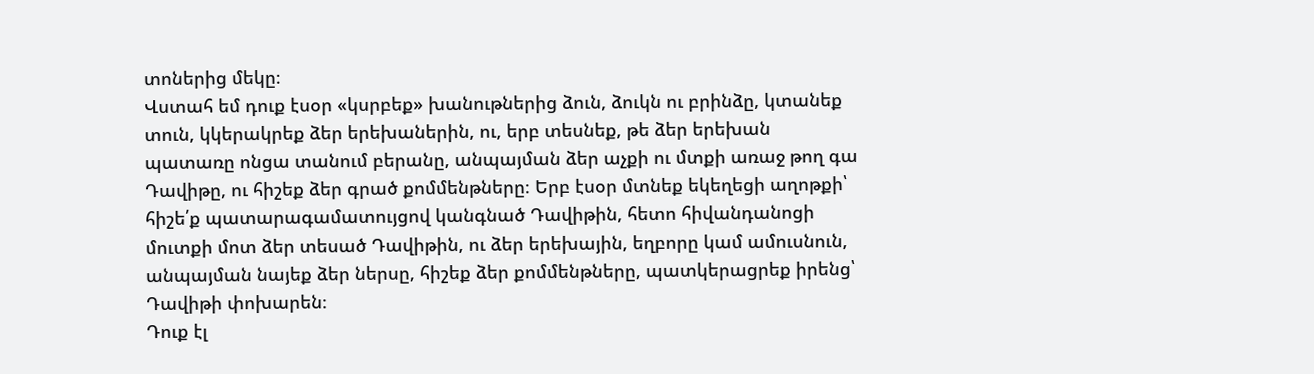տոներից մեկը։
Վստահ եմ դուք էսօր «կսրբեք» խանութներից ձուն, ձուկն ու բրինձը, կտանեք տուն, կկերակրեք ձեր երեխաներին, ու, երբ տեսնեք, թե ձեր երեխան պատառը ոնցա տանում բերանը, անպայման ձեր աչքի ու մտքի առաջ թող գա Դավիթը, ու հիշեք ձեր գրած քոմմենթները։ Երբ էսօր մտնեք եկեղեցի աղոթքի՝ հիշե՛ք պատարագամատույցով կանգնած Դավիթին, հետո հիվանդանոցի մուտքի մոտ ձեր տեսած Դավիթին, ու ձեր երեխային, եղբորը կամ ամուսնուն, անպայման նայեք ձեր ներսը, հիշեք ձեր քոմմենթները, պատկերացրեք իրենց՝ Դավիթի փոխարեն։
Դուք էլ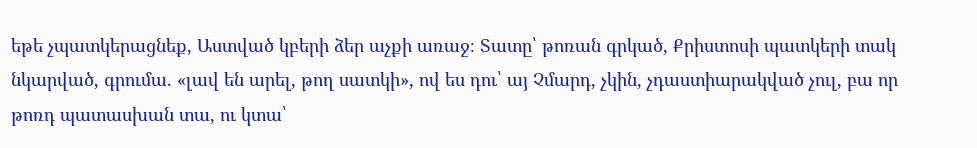եթե չպատկերացնեք, Աստված կբերի ձեր աչքի առաջ։ Տատը՝ թոռան գրկած, Քրիստոսի պատկերի տակ նկարված, գրումա. «լավ են արել, թող սատկի», ով ես դու՝ այ Չմարդ, չկին, չդաստիարակված չուլ, բա որ թոռդ պատասխան տա, ու կտա՝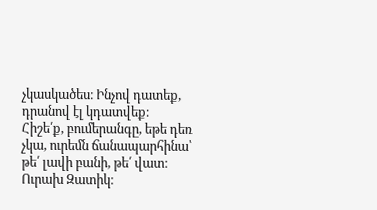չկասկածես։ Ինչով դատեք, դրանով էլ կդատվեք։
Հիշե՛ք, բումերանգը, եթե դեռ չկա, ուրեմն ճանապարհինա՝ թե՛ լավի բանի, թե՛ վատ։
Ուրախ Զատիկ։